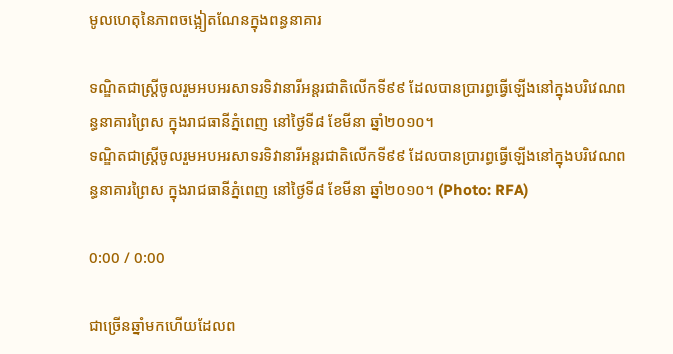មូលហេតុនៃភាពចង្អៀតណែនក្នុងពន្ធនាគារ

ទណ្ឌិតជាស្រ្ដីចូលរួមអបអរសាទរទិវានារីអន្តរជាតិលើកទី៩៩ ដែលបានប្រារព្ធធ្វើឡើងនៅក្នុងបរិវេណពន្ធនាគារព្រៃស ក្នុងរាជធានីភ្នំពេញ នៅថ្ងៃទី៨ ខែមីនា ឆ្នាំ២០១០។
ទណ្ឌិតជាស្រ្ដីចូលរួមអបអរសាទរទិវានារីអន្តរជាតិលើកទី៩៩ ដែលបានប្រារព្ធធ្វើឡើងនៅក្នុងបរិវេណពន្ធនាគារព្រៃស ក្នុងរាជធានីភ្នំពេញ នៅថ្ងៃទី៨ ខែមីនា ឆ្នាំ២០១០។ (Photo: RFA)

0:00 / 0:00

ជាច្រើនឆ្នាំមកហើយដែលព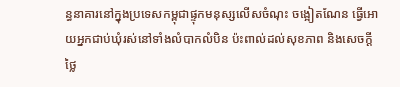ន្ធនាគារនៅក្នុងប្រទេសកម្ពុជាផ្ទុកមនុស្សលើសចំណុះ ចង្អៀតណែន ធ្វើអោយអ្នកជាប់ឃុំរស់នៅទាំងលំបាកលំបិន ប៉ះពាល់ដល់សុខភាព និងសេចក្ដីថ្លៃ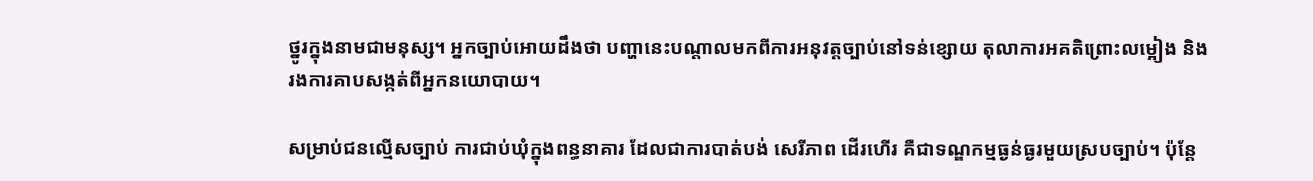ថ្នូរក្នុងនាមជាមនុស្ស។ អ្នកច្បាប់អោយដឹងថា បញ្ហានេះបណ្ដាលមកពីការអនុវត្តច្បាប់នៅទន់ខ្សោយ តុលាការអគតិព្រោះលម្អៀង និងរងការគាបសង្កត់ពីអ្នកនយោបាយ។

សម្រាប់ជនល្មើសច្បាប់ ការជាប់ឃុំក្នុងពន្ធនាគារ ដែលជាការបាត់បង់ សេរីភាព ដើរហើរ គឺជាទណ្ឌកម្មធ្ងន់ធ្ងរមួយស្របច្បាប់។ ប៉ុន្តែ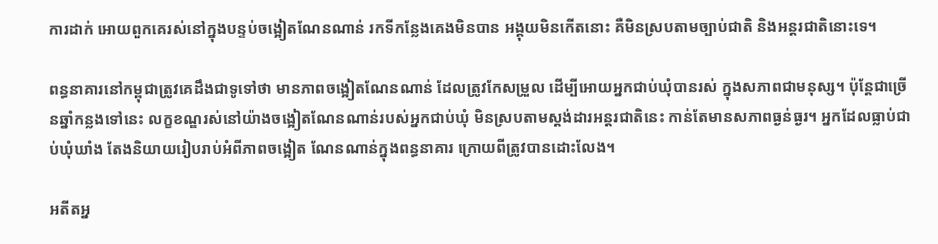ការដាក់ អោយពួកគេរស់នៅក្នុងបន្ទប់ចង្អៀតណែនណាន់ រកទីកន្លែងគេងមិនបាន អង្គុយមិនកើតនោះ គឺមិនស្របតាមច្បាប់ជាតិ និងអន្តរជាតិនោះទេ។

ពន្ធនាគារនៅកម្ពុជាត្រូវគេដឹងជាទូទៅថា មានភាពចង្អៀតណែនណាន់ ដែលត្រូវកែសម្រួល ដើម្បីអោយអ្នកជាប់ឃុំបានរស់ ក្នុងសភាពជាមនុស្ស។ ប៉ុន្តែជាច្រើនឆ្នាំកន្លងទៅនេះ លក្ខខណ្ឌរស់នៅយ៉ាងចង្អៀតណែនណាន់របស់អ្នកជាប់ឃុំ មិនស្របតាមស្តង់ដារអន្តរជាតិនេះ កាន់តែមានសភាពធ្ងន់ធ្ងរ។ អ្នកដែលធ្លាប់ជាប់ឃុំឃាំង តែងនិយាយរៀបរាប់អំពីភាពចង្អៀត ណែនណាន់ក្នុងពន្ធនាគារ ក្រោយពីត្រូវបានដោះលែង។

អតីតអ្ន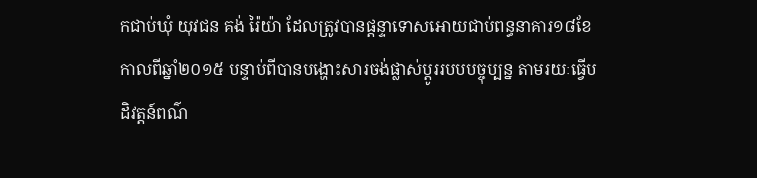កជាប់ឃុំ យុវជន គង់ រ៉ៃយ៉ា ដែលត្រូវបានផ្ដន្ទាទោសអោយជាប់ពន្ធនាគារ១៨ខែ កាលពីឆ្នាំ២០១៥ បន្ទាប់ពីបានបង្ហោះសារចង់ផ្លាស់ប្ដូររបបបច្ចុប្បន្ន តាមរយៈធ្វើបដិវត្តន៍ពណ៌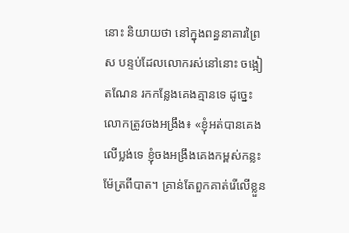នោះ និយាយថា នៅក្នុងពន្ធនាគារព្រៃស បន្ទប់ដែលលោករស់នៅនោះ ចង្អៀតណែន រកកន្លែងគេងគ្មានទេ ដូច្នេះលោកត្រូវចងអង្រឹង៖ «ខ្ញុំអត់បានគេងលើប្លង់ទេ ខ្ញុំចងអង្រឹងគេងកម្ពស់កន្លះម៉ែត្រពីបាត។ គ្រាន់តែពួកគាត់រើលើខ្លួន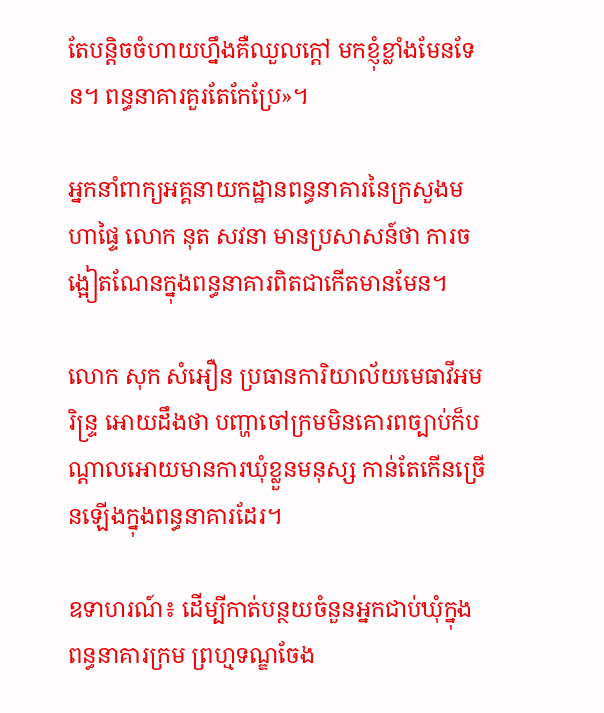តែបន្តិចចំហាយហ្នឹងគឺឈួលក្តៅ មកខ្ញុំខ្លាំងមែនទែន។ ពន្ធនាគារគួរតែកែប្រែ»។

អ្នកនាំពាក្យអគ្គនាយកដ្ឋានពន្ធនាគារនៃក្រសួងមហាផ្ទៃ លោក នុត សវនា មានប្រសាសន៍ថា ការចង្អៀតណែនក្នុងពន្ធនាគារពិតជាកើតមានមែន។

លោក សុក សំអឿន ប្រធានការិយាល័យមេធាវីអមរិន្ទ្រ អោយដឹងថា បញ្ហាចៅក្រមមិនគោរពច្បាប់ក៏បណ្ដាលអោយមានការឃុំខ្លួនមនុស្ស កាន់តែកើនច្រើនឡើងក្នុងពន្ធនាគារដែរ។

ឧទាហរណ៍៖ ដើម្បីកាត់បន្ថយចំនួនអ្នកជាប់ឃុំក្នុងពន្ធនាគារក្រម ព្រហ្មទណ្ឌចែង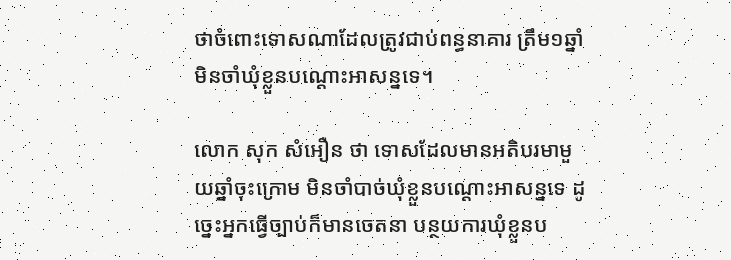ថាចំពោះទោសណាដែលត្រូវជាប់ពន្ធនាគារ ត្រឹម១ឆ្នាំ មិនចាំឃុំខ្លួនបណ្ដោះអាសន្នទេ។

លោក សុក សំអឿន ថា ទោសដែលមានអតិបរមាមួយឆ្នាំចុះក្រោម មិនចាំបាច់ឃុំខ្លួនបណ្ដោះអាសន្នទេ ដូច្នេះអ្នកធ្វើច្បាប់ក៏មានចេតនា បន្ថយការឃុំខ្លួនប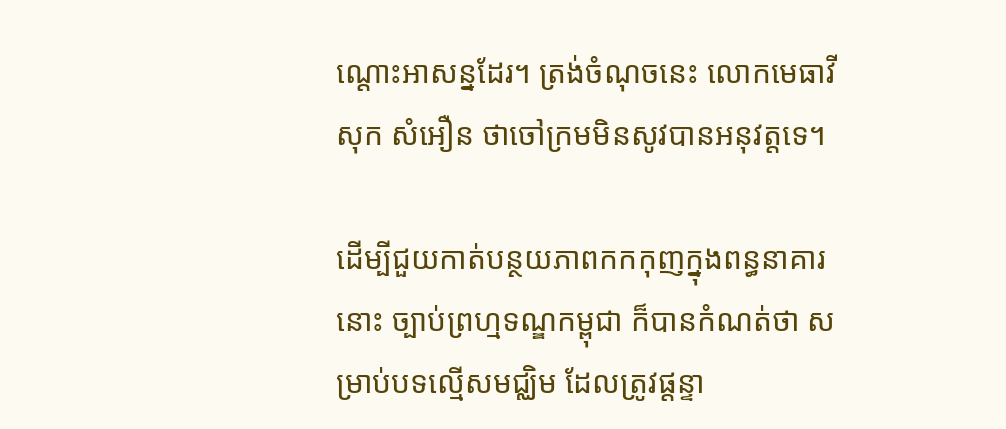ណ្ដោះអាសន្នដែរ។ ត្រង់ចំណុចនេះ លោកមេធាវី សុក សំអឿន ថាចៅក្រមមិនសូវបានអនុវត្តទេ។

ដើម្បីជួយកាត់បន្ថយភាពកកកុញក្នុងពន្ធនាគារនោះ ច្បាប់ព្រហ្មទណ្ឌកម្ពុជា ក៏បានកំណត់ថា សម្រាប់បទល្មើសមជ្ឈិម ដែលត្រូវផ្ដន្ទា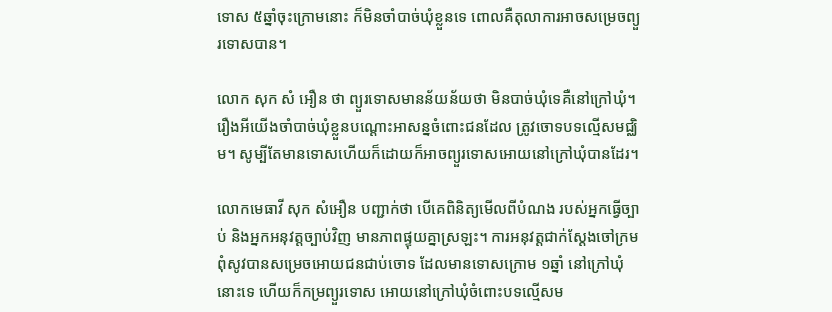ទោស ៥ឆ្នាំចុះក្រោមនោះ ក៏មិនចាំបាច់ឃុំខ្លួនទេ ពោលគឺតុលាការអាចសម្រេចព្យួរទោសបាន។

លោក សុក សំ អឿន ថា ព្យួរទោសមានន័យន័យថា មិនបាច់ឃុំទេគឺនៅក្រៅឃុំ។ រឿងអីយើងចាំបាច់ឃុំខ្លួនបណ្ដោះអាសន្នចំពោះជនដែល ត្រូវចោទបទល្មើសមជ្ឈិម។ សូម្បីតែមានទោសហើយក៏ដោយក៏អាចព្យួរទោសអោយនៅក្រៅឃុំបានដែរ។

លោកមេធាវី សុក សំអឿន បញ្ជាក់ថា បើគេពិនិត្យមើលពីបំណង របស់អ្នកធ្វើច្បាប់ និងអ្នកអនុវត្តច្បាប់វិញ មានភាពផ្ទុយគ្នាស្រឡះ។ ការអនុវត្តជាក់ស្ដែងចៅក្រមពុំសូវបានសម្រេចអោយជនជាប់ចោទ ដែលមានទោសក្រោម ១ឆ្នាំ នៅក្រៅឃុំនោះទេ ហើយក៏កម្រព្យួរទោស អោយនៅក្រៅឃុំចំពោះបទល្មើសម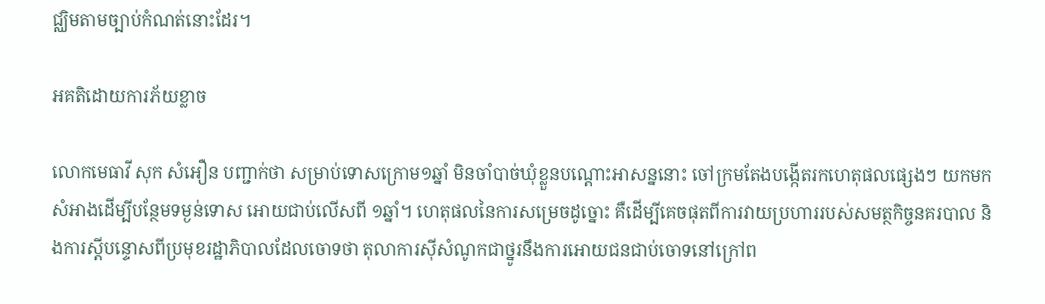ជ្ឈិមតាមច្បាប់កំណត់នោះដែរ។

អគតិដោយការភ័យខ្លាច

លោកមេធាវី សុក សំអឿន បញ្ជាក់ថា សម្រាប់ទោសក្រោម១ឆ្នាំ មិនចាំបាច់ឃុំខ្លួនបណ្ដោះអាសន្ននោះ ចៅក្រមតែងបង្កើតរកហេតុផលផ្សេងៗ យកមកសំអាងដើម្បីបន្ថែមទម្ងន់ទោស អោយជាប់លើសពី ១ឆ្នាំ។ ហេតុផលនៃការសម្រេចដូច្នោះ គឺដើម្បីគេចផុតពីការវាយប្រហាររបស់សមត្ថកិច្ចនគរបាល និងការស្ដីបន្ទោសពីប្រមុខរដ្ឋាភិបាលដែលចោទថា តុលាការស៊ីសំណូកជាថ្នូរនឹងការអោយជនជាប់ចោទនៅក្រៅព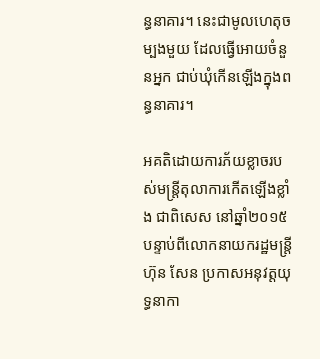ន្ធនាគារ។ នេះជាមូលហេតុចម្បងមួយ ដែលធ្វើអោយចំនួនអ្នក ជាប់ឃុំកើនឡើងក្នុងពន្ធនាគារ។

អគតិដោយការភ័យខ្លាចរបស់មន្ត្រីតុលាការកើតឡើងខ្លាំង ជាពិសេស នៅឆ្នាំ២០១៥ បន្ទាប់ពីលោកនាយករដ្ឋមន្ត្រីហ៊ុន សែន ប្រកាសអនុវត្តយុទ្ធនាកា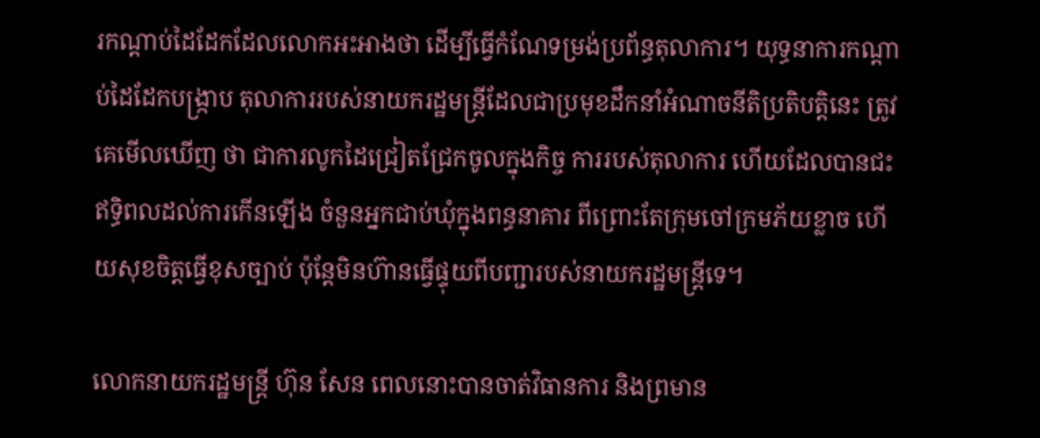រកណ្ដាប់ដៃដែកដែលលោកអះអាងថា ដើម្បីធ្វើកំណែទម្រង់ប្រព័ន្ធតុលាការ។ យុទ្ធនាការកណ្ដាប់ដៃដែកបង្ក្រាប តុលាការរបស់នាយករដ្ឋមន្ត្រីដែលជាប្រមុខដឹកនាំអំណាចនីតិប្រតិបត្តិនេះ ត្រូវគេមើលឃើញ ថា ជាការលូកដៃជ្រៀតជ្រែកចូលក្នុងកិច្ច ការរបស់តុលាការ ហើយដែលបានជះឥទ្ធិពលដល់ការកើនឡើង ចំនួនអ្នកជាប់ឃុំក្នុងពន្ធនាគារ ពីព្រោះតែក្រុមចៅក្រមភ័យខ្លាច ហើយសុខចិត្តធ្វើខុសច្បាប់ ប៉ុន្តែមិនហ៊ានធ្វើផ្ទុយពីបញ្ជារបស់នាយករដ្ឋមន្ត្រីទេ។

លោកនាយករដ្ឋមន្ត្រី ហ៊ុន សែន ពេលនោះបានចាត់វិធានការ និងព្រមាន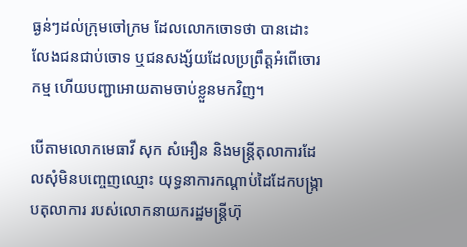ធ្ងន់ៗដល់ក្រុមចៅក្រម ដែលលោកចោទថា បានដោះលែងជនជាប់ចោទ ឬជនសង្ស័យដែលប្រព្រឹត្តអំពើចោរកម្ម ហើយបញ្ជាអោយតាមចាប់ខ្លួនមកវិញ។

បើតាមលោកមេធាវី សុក សំអឿន និងមន្ត្រីតុលាការដែលសុំមិនបញ្ចេញឈ្មោះ យុទ្ធនាការកណ្ដាប់ដៃដែកបង្ក្រាបតុលាការ របស់លោកនាយករដ្ឋមន្ត្រីហ៊ុ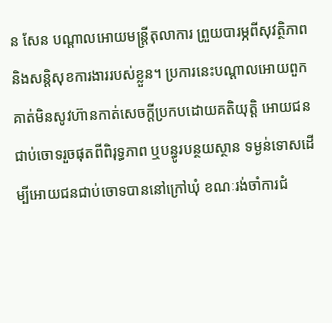ន សែន បណ្ដាលអោយមន្ត្រីតុលាការ ព្រួយបារម្ភពីសុវត្ថិភាព និងសន្តិសុខការងាររបស់ខ្លួន។ ប្រការនេះបណ្ដាលអោយពួកគាត់មិនសូវហ៊ានកាត់សេចក្ដីប្រកបដោយគតិយុត្តិ អោយជនជាប់ចោទរួចផុតពីពិរុទ្ធភាព ឬបន្ធូរបន្ថយស្ថាន ទម្ងន់ទោសដើម្បីអោយជនជាប់ចោទបាននៅក្រៅឃុំ ខណៈរង់ចាំការជំ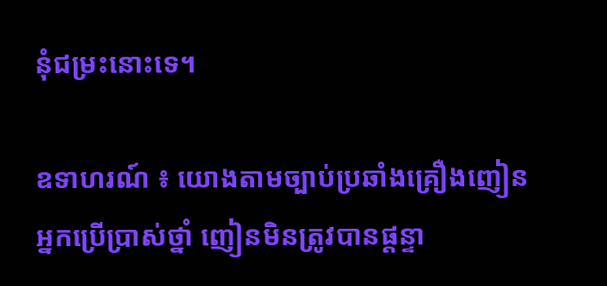នុំជម្រះនោះទេ។

ឧទាហរណ៍ ៖ យោងតាមច្បាប់ប្រឆាំងគ្រឿងញៀន អ្នកប្រើប្រាស់ថ្នាំ ញៀនមិនត្រូវបានផ្ដន្ទា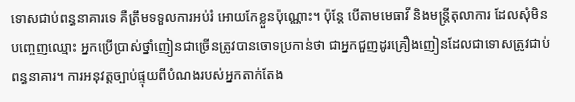ទោសជាប់ពន្ធនាគារទេ គឺត្រឹមទទួលការអប់រំ អោយកែខ្លួនប៉ុណ្ណោះ។ ប៉ុន្តែ បើតាមមេធាវី និងមន្ត្រីតុលាការ ដែលសុំមិនបញ្ចេញឈ្មោះ អ្នកប្រើប្រាស់ថ្នាំញៀនជាច្រើនត្រូវបានចោទប្រកាន់ថា ជាអ្នកជួញដូរគ្រឿងញៀនដែលជាទោសត្រូវជាប់ពន្ធនាគារ។ ការអនុវត្តច្បាប់ផ្ទុយពីបំណងរបស់អ្នកតាក់តែង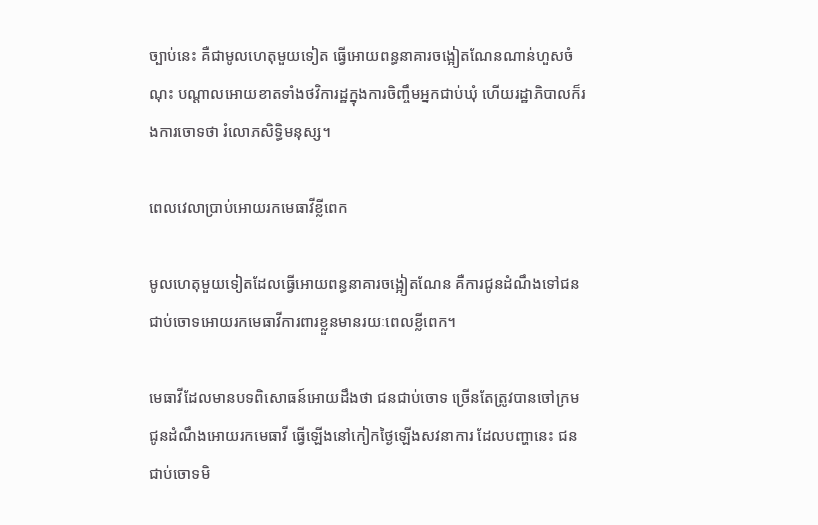ច្បាប់នេះ គឺជាមូលហេតុមួយទៀត ធ្វើអោយពន្ធនាគារចង្អៀតណែនណាន់ហួសចំណុះ បណ្ដាលអោយខាតទាំងថវិការដ្ឋក្នុងការចិញ្ចឹមអ្នកជាប់ឃុំ ហើយរដ្ឋាភិបាលក៏រងការចោទថា រំលោភសិទ្ធិមនុស្ស។

ពេលវេលាប្រាប់អោយរកមេធាវីខ្លីពេក

មូលហេតុមួយទៀតដែលធ្វើអោយពន្ធនាគារចង្អៀតណែន គឺការជូនដំណឹងទៅជនជាប់ចោទអោយរកមេធាវីការពារខ្លួនមានរយៈពេលខ្លីពេក។

មេធាវីដែលមានបទពិសោធន៍អោយដឹងថា ជនជាប់ចោទ ច្រើនតែត្រូវបានចៅក្រមជូនដំណឹងអោយរកមេធាវី ធ្វើឡើងនៅកៀកថ្ងៃឡើងសវនាការ ដែលបញ្ហានេះ ជនជាប់ចោទមិ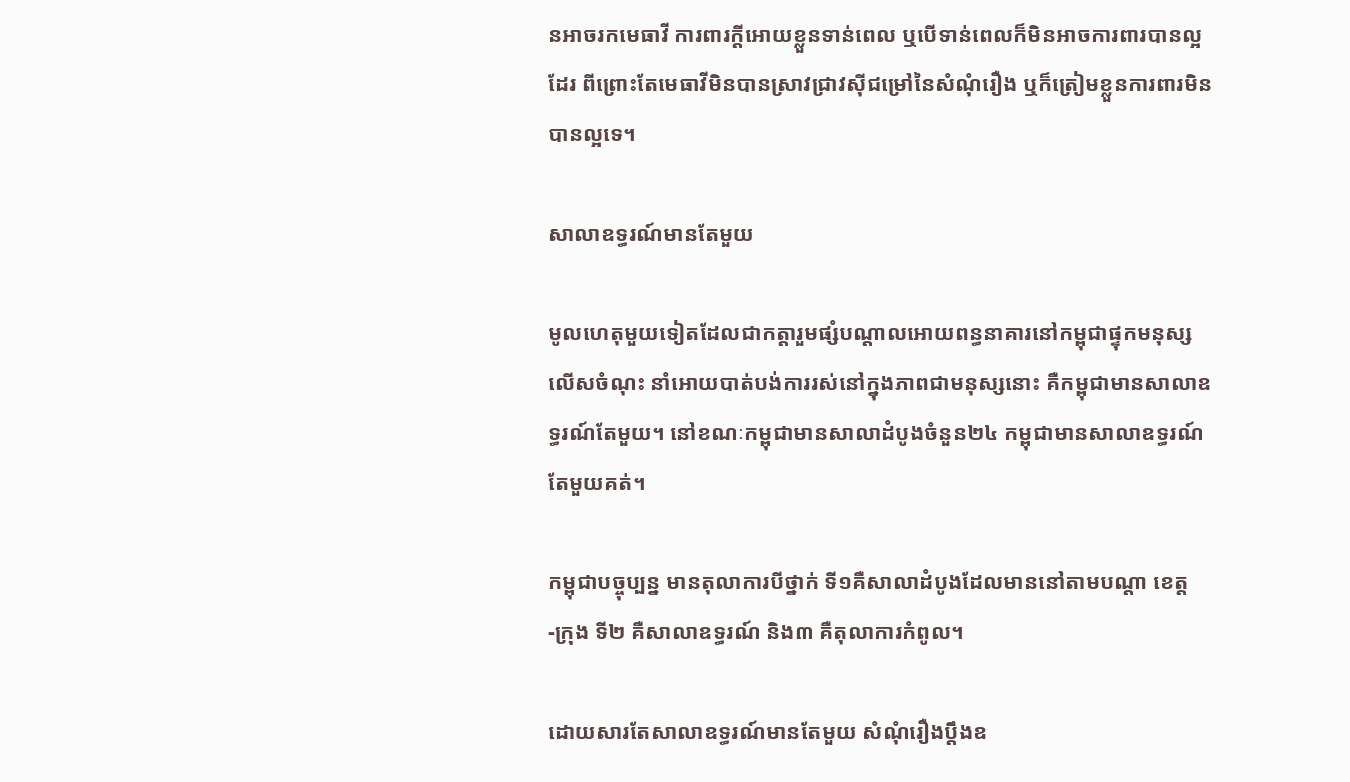នអាចរកមេធាវី ការពារក្តីអោយខ្លួនទាន់ពេល ឬបើទាន់ពេលក៏មិនអាចការពារបានល្អដែរ ពីព្រោះតែមេធាវីមិនបានស្រាវជ្រាវស៊ីជម្រៅនៃសំណុំរឿង ឬក៏ត្រៀមខ្លួនការពារមិនបានល្អទេ។

សាលាឧទ្ធរណ៍មានតែមួយ

មូលហេតុមួយទៀតដែលជាកត្តារួមផ្សំបណ្ដាលអោយពន្ធនាគារនៅកម្ពុជាផ្ទុកមនុស្សលើសចំណុះ នាំអោយបាត់បង់ការរស់នៅក្នុងភាពជាមនុស្សនោះ គឺកម្ពុជាមានសាលាឧទ្ធរណ៍តែមួយ។ នៅខណៈកម្ពុជាមានសាលាដំបូងចំនួន២៤ កម្ពុជាមានសាលាឧទ្ធរណ៍តែមួយគត់។

កម្ពុជាបច្ចុប្បន្ន មានតុលាការបីថ្នាក់ ទី១គឺសាលាដំបូងដែលមាននៅតាមបណ្ដា ខេត្ត-ក្រុង ទី២ គឺសាលាឧទ្ធរណ៍ និង៣ គឺតុលាការកំពូល។

ដោយសារតែសាលាឧទ្ធរណ៍មានតែមួយ សំណុំរឿងប្ដឹងឧ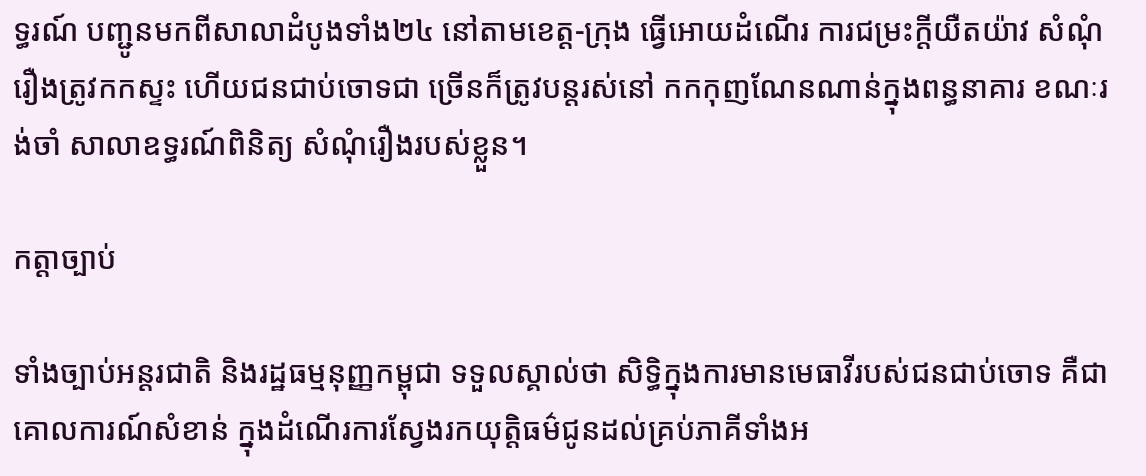ទ្ធរណ៍ បញ្ជូនមកពីសាលាដំបូងទាំង២៤ នៅតាមខេត្ត-ក្រុង ធ្វើអោយដំណើរ ការជម្រះក្ដីយឺតយ៉ាវ សំណុំរឿងត្រូវកកស្ទះ ហើយជនជាប់ចោទជា ច្រើនក៏ត្រូវបន្តរស់នៅ កកកុញណែនណាន់ក្នុងពន្ធនាគារ ខណៈរង់ចាំ សាលាឧទ្ធរណ៍ពិនិត្យ សំណុំរឿងរបស់ខ្លួន។

កត្តាច្បាប់

ទាំងច្បាប់អន្តរជាតិ និងរដ្ឋធម្មនុញ្ញកម្ពុជា ទទួលស្គាល់ថា សិទ្ធិក្នុងការមានមេធាវីរបស់ជនជាប់ចោទ គឺជាគោលការណ៍សំខាន់ ក្នុងដំណើរការស្វែងរកយុត្តិធម៌ជូនដល់គ្រប់ភាគីទាំងអ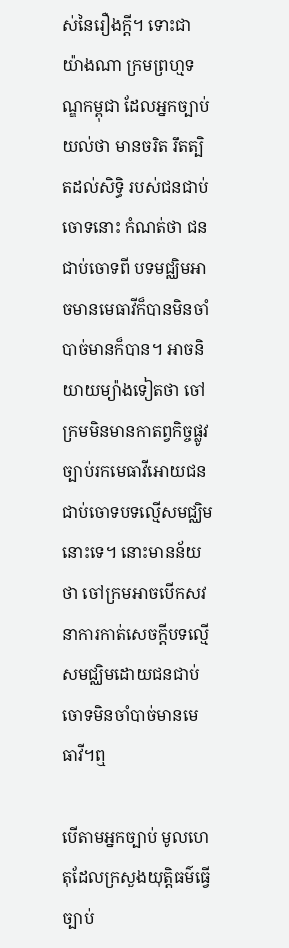ស់នៃរឿងក្តី។ ទោះជាយ៉ាងណា ក្រមព្រហ្មទណ្ឌកម្ពុជា ដែលអ្នកច្បាប់យល់ថា មានចរិត រឹតត្បិតដល់សិទ្ធិ របស់ជនជាប់ចោទនោះ កំណត់ថា ជនជាប់ចោទពី បទមជ្ឈិមអាចមានមេធាវីក៏បានមិនចាំបាច់មានក៏បាន។ អាចនិយាយម្យ៉ាងទៀតថា ចៅក្រមមិនមានកាតព្វកិច្ចផ្លូវច្បាប់រកមេធាវីអោយជនជាប់ចោទបទល្មើសមជ្ឈិមនោះទេ។ នោះមានន័យថា ចៅក្រមអាចបើកសវនាការកាត់សេចក្តីបទល្មើសមជ្ឈិមដោយជនជាប់ចោទមិនចាំបាច់មានមេធាវី។ឮ

បើតាមអ្នកច្បាប់ មូលហេតុដែលក្រសួងយុត្តិធម៌ធ្វើច្បាប់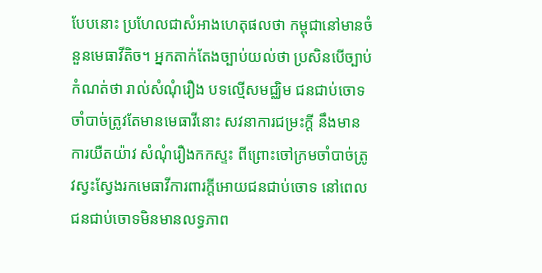បែបនោះ ប្រហែលជាសំអាងហេតុផលថា កម្ពុជានៅមានចំនួនមេធាវីតិច។ អ្នកតាក់តែងច្បាប់យល់ថា ប្រសិនបើច្បាប់កំណត់ថា រាល់សំណុំរឿង បទល្មើសមជ្ឈិម ជនជាប់ចោទចាំបាច់ត្រូវតែមានមេធាវីនោះ សវនាការជម្រះក្តី នឹងមានការយឺតយ៉ាវ សំណុំរឿងកកស្ទះ ពីព្រោះចៅក្រមចាំបាច់ត្រូវស្វះស្វែងរកមេធាវីការពារក្តីអោយជនជាប់ចោទ នៅពេលជនជាប់ចោទមិនមានលទ្ធភាព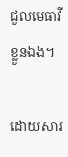ជួលមេធាវីខ្លួនឯង។

ដោយសារ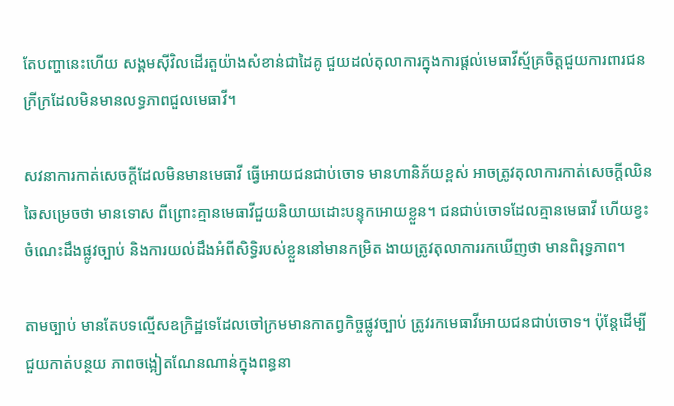តែបញ្ហានេះហើយ សង្គមស៊ីវិលដើរតួយ៉ាងសំខាន់ជាដៃគូ ជួយដល់តុលាការក្នុងការផ្ដល់មេធាវីស្ម័គ្រចិត្តជួយការពារជនក្រីក្រដែលមិនមានលទ្ធភាពជួលមេធាវី។

សវនាការកាត់សេចក្ដីដែលមិនមានមេធាវី ធ្វើអោយជនជាប់ចោទ មានហានិភ័យខ្ពស់ អាចត្រូវតុលាការកាត់សេចក្ដីឈិនឆៃសម្រេចថា មានទោស ពីព្រោះគ្មានមេធាវីជួយនិយាយដោះបន្ទុកអោយខ្លួន។ ជនជាប់ចោទដែលគ្មានមេធាវី ហើយខ្វះចំណេះដឹងផ្លូវច្បាប់ និងការយល់ដឹងអំពីសិទ្ធិរបស់ខ្លួននៅមានកម្រិត ងាយត្រូវតុលាការរកឃើញថា មានពិរុទ្ធភាព។

តាមច្បាប់ មានតែបទល្មើសឧក្រិដ្ឋទេដែលចៅក្រមមានកាតព្វកិច្ចផ្លូវច្បាប់ ត្រូវរកមេធាវីអោយជនជាប់ចោទ។ ប៉ុន្តែដើម្បីជួយកាត់បន្ថយ ភាពចង្អៀតណែនណាន់ក្នុងពន្ធនា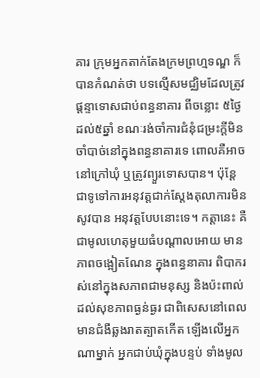គារ ក្រុមអ្នកតាក់តែងក្រមព្រហ្មទណ្ឌ ក៏បានកំណត់ថា បទល្មើសមជ្ឈិមដែលត្រូវផ្ដន្ទាទោសជាប់ពន្ធនាគារ ពីចន្លោះ ៥ថ្ងៃដល់៥ឆ្នាំ ខណៈរង់ចាំការជំនុំជម្រះក្ដីមិនចាំបាច់នៅក្នុងពន្ធនាគារទេ ពោលគឺអាចនៅក្រៅឃុំ ឬត្រូវព្យួរទោសបាន។ ប៉ុន្តែ ជាទូទៅការអនុវត្តជាក់ស្ដែងតុលាការមិនសូវបាន អនុវត្តបែបនោះទេ។ កត្តានេះ គឺជាមូលហេតុមួយធំបណ្ដាលអោយ មានភាពចង្អៀតណែន ក្នុងពន្ធនាគារ ពិបាករស់នៅក្នុងសភាពជាមនុស្ស និងប៉ះពាល់ដល់សុខភាពធ្ងន់ធ្ងរ ជាពិសេសនៅពេលមានជំងឺឆ្លងរាតត្បាតកើត ឡើងលើអ្នកណាម្នាក់ អ្នកជាប់ឃុំក្នុងបន្ទប់ ទាំងមូល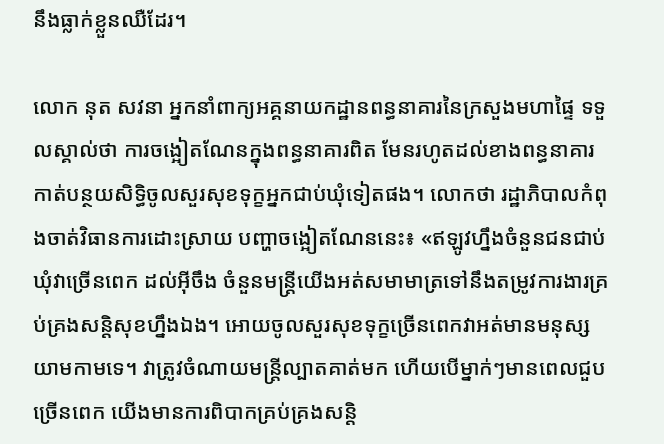នឹងធ្លាក់ខ្លួនឈឺដែរ។

លោក នុត សវនា អ្នកនាំពាក្យអគ្គនាយកដ្ឋានពន្ធនាគារនៃក្រសួងមហាផ្ទៃ ទទួលស្គាល់ថា ការចង្អៀតណែនក្នុងពន្ធនាគារពិត មែនរហូតដល់ខាងពន្ធនាគារកាត់បន្ថយសិទ្ធិចូលសួរសុខទុក្ខអ្នកជាប់ឃុំទៀតផង។ លោកថា រដ្ឋាភិបាលកំពុងចាត់វិធានការដោះស្រាយ បញ្ហាចង្អៀតណែននេះ៖ «ឥឡូវហ្នឹងចំនួនជនជាប់ឃុំវាច្រើនពេក ដល់អ៊ីចឹង ចំនួនមន្ត្រីយើងអត់សមាមាត្រទៅនឹងតម្រូវការងារគ្រប់គ្រងសន្តិសុខហ្នឹងឯង។ អោយចូលសួរសុខទុក្ខច្រើនពេកវាអត់មានមនុស្សយាមកាមទេ។ វាត្រូវចំណាយមន្ត្រីល្បាតគាត់មក ហើយបើម្នាក់ៗមានពេលជួបច្រើនពេក យើងមានការពិបាកគ្រប់គ្រងសន្តិ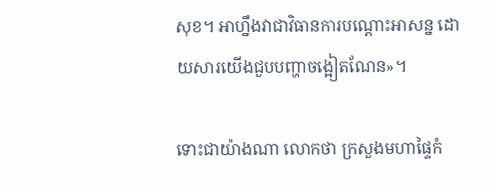សុខ។ អាហ្នឹងវាជាវិធានការបណ្ដោះអាសន្ន ដោយសារយើងជួបបញ្ហាចង្អៀតណែន»។

ទោះជាយ៉ាងណា លោកថា ក្រសួងមហាផ្ទៃកំ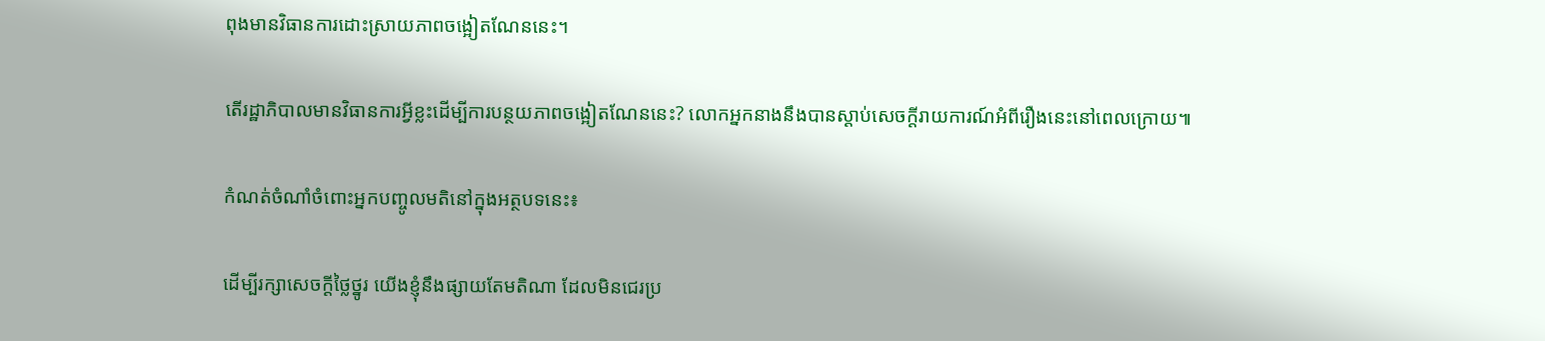ពុងមានវិធានការដោះស្រាយភាពចង្អៀតណែននេះ។

តើរដ្ឋាភិបាលមានវិធានការអ្វីខ្លះដើម្បីការបន្ថយភាពចង្អៀតណែននេះ? លោកអ្នកនាងនឹងបានស្ដាប់សេចក្ដីរាយការណ៍អំពីរឿងនេះនៅពេលក្រោយ៕

កំណត់ចំណាំចំពោះអ្នកបញ្ចូលមតិនៅក្នុងអត្ថបទនេះ៖

ដើម្បីរក្សាសេចក្ដីថ្លៃថ្នូរ យើងខ្ញុំនឹងផ្សាយតែមតិណា ដែលមិនជេរប្រ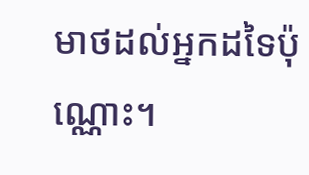មាថដល់អ្នកដទៃប៉ុណ្ណោះ។